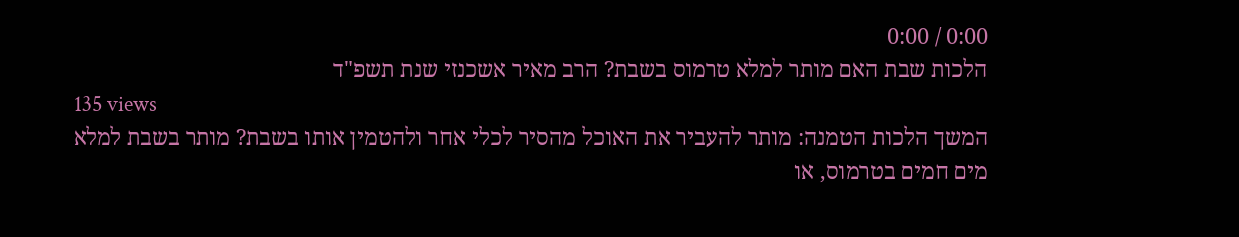0:00 / 0:00
הלכות שבת האם מותר למלא טרמוס בשבת? הרב מאיר אשכנזי שנת תשפ"ד
135 views
המשך הלכות הטמנה: מותר להעביר את האוכל מהסיר לכלי אחר ולהטמין אותו בשבת? מותר בשבת למלא מים חמים בטרמוס, או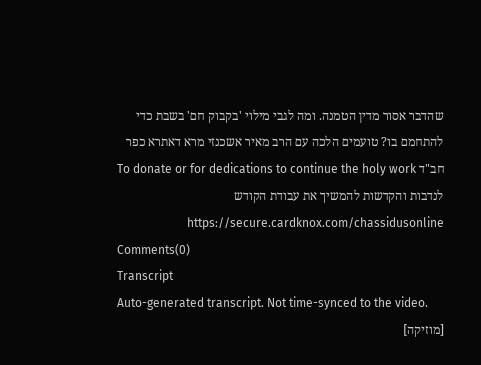שהדבר אסור מדין הטמנה. ומה לגבי מילוי 'בקבוק חם' בשבת כדי להתחמם בו? טועמים הלכה עם הרב מאיר אשכנזי מרא דאתרא כפר חב"ד To donate or for dedications to continue the holy work לנדבות והקדשות להמשיך את עבודת הקודש https://secure.cardknox.com/chassidusonline
Comments(0)
Transcript
Auto-generated transcript. Not time-synced to the video.
[מוזיקה]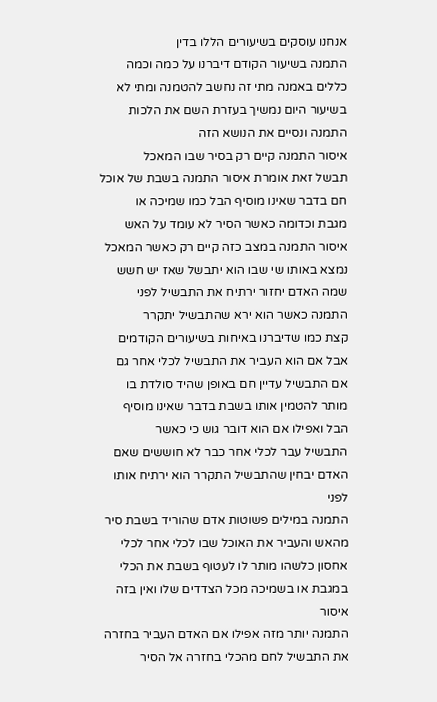אנחנו עוסקים בשיעורים הללו בדין
התמנה בשיעור הקודם דיברנו על כמה וכמה
כללים באמנה מתי זה נחשב להטמנה ומתי לא
בשיעור היום נמשיך בעזרת השם את הלכות
התמנה ונסיים את הנושא הזה
איסור התמנה קיים רק בסיר שבו המאכל
תבשל זאת אומרת איסור התמנה בשבת של אוכל
חם בדבר שאינו מוסיף הבל כמו שמיכה או
מגבת וכדומה כאשר הסיר לא עומד על האש
איסור התמנה במצב כזה קיים רק כאשר המאכל
נמצא באותו שי שבו הוא יתבשל שאז יש חשש
שמה האדם יחזור ירתיח את התבשיל לפני
התמנה כאשר הוא ירא שהתבשיל יתקרר
קצת כמו שדיברנו באיחות בשיעורים הקודמים
אבל אם הוא העביר את התבשיל לכלי אחר גם
אם התבשיל עדיין חם באופן שהיד סולדת בו
מותר להטמין אותו בשבת בדבר שאינו מוסיף
הבל ואפילו אם הוא דובר גוש כי כאשר
התבשיל עבר לכלי אחר כבר לא חוששים שאם
האדם יבחין שהתבשיל התקרר הוא ירתיח אותו
לפני
התמנה במילים פשוטות אדם שהוריד בשבת סיר
מהאש והעביר את האוכל שבו לכלי אחר לכלי
אחסון כלשהו מותר לו לעטוף בשבת את הכלי
במגבת או בשמיכה מכל הצדדים שלו ואין בזה
איסור
התמנה יותר מזה אפילו אם האדם העביר בחזרה
את התבשיל לחם מהכלי בחזרה אל הסיר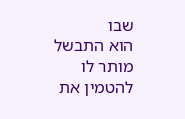שבו
הוא התבשל מותר לו להטמין את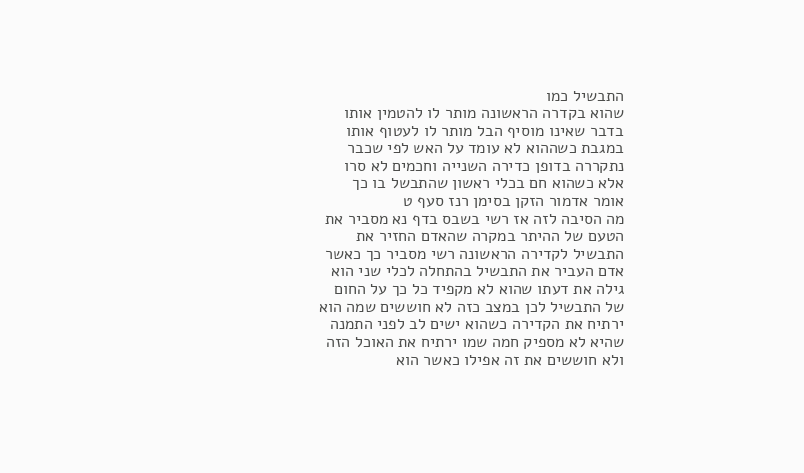התבשיל כמו
שהוא בקדרה הראשונה מותר לו להטמין אותו
בדבר שאינו מוסיף הבל מותר לו לעטוף אותו
במגבת כשההוא לא עומד על האש לפי שכבר
נתקררה בדופן כדירה השנייה וחכמים לא סרו
אלא כשהוא חם בכלי ראשון שהתבשל בו כך
אומר אדמור הזקן בסימן רנז סעף ט
מה הסיבה לזה אז רשי בשבס בדף נא מסביר את
הטעם של ההיתר במקרה שהאדם החזיר את
התבשיל לקדירה הראשונה רשי מסביר כך כאשר
אדם העביר את התבשיל בהתחלה לכלי שני הוא
גילה את דעתו שהוא לא מקפיד כל כך על החום
של התבשיל לכן במצב כזה לא חוששים שמה הוא
ירתיח את הקדירה כשהוא ישים לב לפני התמנה
שהיא לא מספיק חמה שמו ירתיח את האוכל הזה
ולא חוששים את זה אפילו כאשר הוא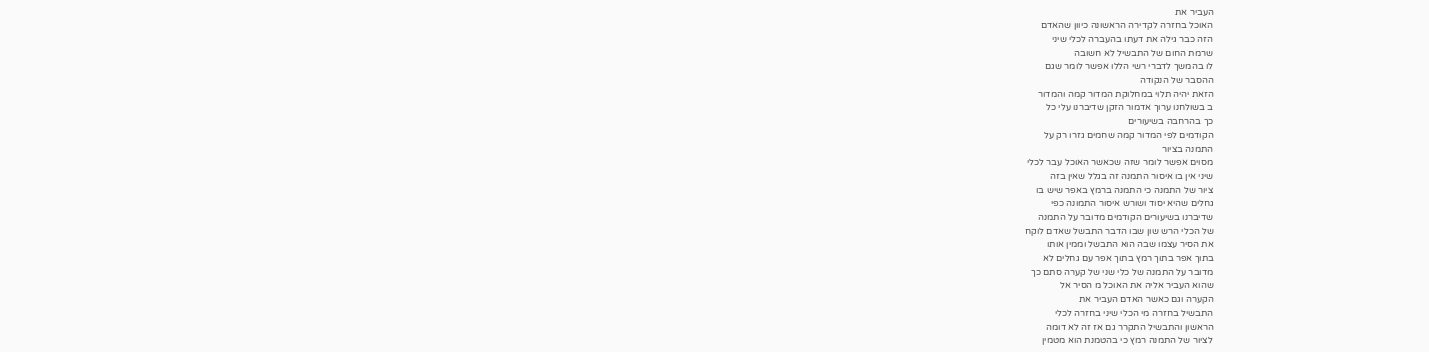העביר את
האוכל בחזרה לקדירה הראשונה כיוון שהאדם
הזה כבר גילה את דעתו בהעברה לכלי שיני
שרמת החום של התבשיל לא חשובה
לו בהמשך לדברי רשי הללו אפשר לומר שגם
ההסבר של הנקודה
הזאת יהיה תלוי במחלוקת המדור קמה והמדור
ב בשולחנו ערוך אדמור הזקן שדיברנו עלי כל
כך בהרחבה בשיעורים
הקודמים לפי המדור קמה שחמים גזרו רק על
התמנה בציור
מסוים אפשר לומר שזה שכאשר האוכל עבר לכלי
שיני אין בו איסור התמנה זה בגלל שאין בזה
ציור של התמנה כי התמנה ברמץ באפר שיש בו
גחלים שהיא יסוד ושורש איסור התמונה כפי
שדיברנו בשיעורים הקודמים מדובר על התמנה
של הכלי הרש שון שבו הדבר התבשל שאדם לוקח
את הסיר עצמו שבה הוא התבשל וממין אותו
בתוך אפר בתוך רמץ בתוך אפר עם גחלים לא
מדובר על התמנה של כלי שני של קערה סתם כך
שהוא העביר אליה את האוכל מ הסיר אל
הקערה וגם כאשר האדם העביר את
התבשיל בחזרה מי הכלי שיני בחזרה לכלי
הראשון והתבשיל התקרר גם אז זה לא דומה
לציור של התמנה רמץ כי בהטמנת הוא מטמין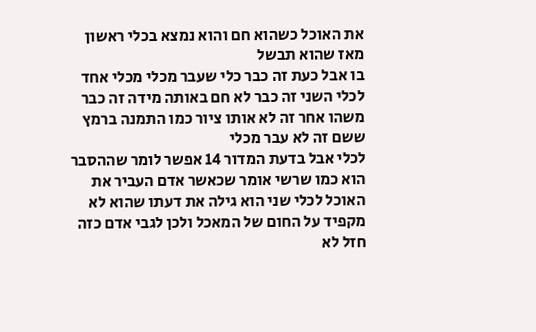את האוכל כשהוא חם והוא נמצא בכלי ראשון
מאז שהוא תבשל
בו אבל כעת זה כבר כלי שעבר מכלי מכלי אחד
לכלי השני זה כבר לא חם באותה מידה זה כבר
משהו אחר זה לא אותו ציור כמו התמנה ברמץ
ששם זה לא עבר מכלי
לכלי אבל בדעת המדור 14 אפשר לומר שההסבר
הוא כמו שרשי אומר שכאשר אדם העביר את
האוכל לכלי שני הוא גילה את דעתו שהוא לא
מקפיד על החום של המאכל ולכן לגבי אדם כזה
חזל לא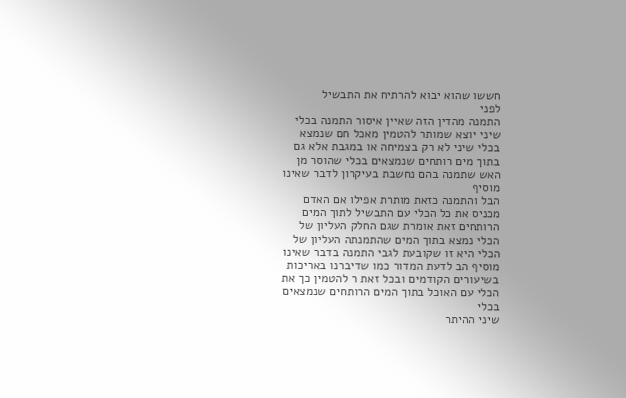חששו שהוא יבוא להרתיח את התבשיל
לפני
התמנה מהדין הזה שאיין איסור התמנה בכלי
שיני יוצא שמותר להטמין מאכל חם שנמצא
בכלי שיני לא רק בצמיחה או במגבת אלא גם
בתוך מים רותחים שנמצאים בכלי שהוסר מן
האש שתמנה בהם נחשבת בעיקרון לדבר שאינו
מוסיף
הבל והתמנה כזאת מותרת אפילו אם האדם
מכניס את כל הכלי עם התבשיל לתוך המים
הרותחים זאת אומרת שגם החלק העליון של
הכלי נמצא בתוך המים שהתמנתה העליון של
הכלי היא זו שקובעת לגבי התמנה בדבר שאינו
מוסיף הב לדעת המדור כמו שדיברנו באריכות
בשיעורים הקודמים ובכל זאת ר להטמין כך את
הכלי עם האוכל בתוך המים הרותחים שנמצאים
בכלי
שיני ההיתר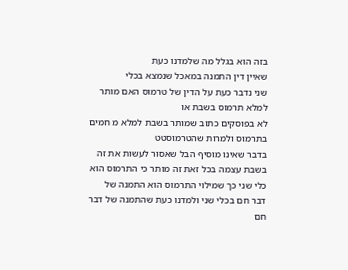בזה הוא בגלל מה שלמדנו כעת
שאיין דין התמנה במאכל שנמצא בכלי
שני נדבר כעת על הדין של טרמוס האם מותר
למלא תרמוס בשבת או
לא בפוסקים כתוב שמותר בשבת למלא מ חמים
בתרמוס ולמרות שהטרמוסטט
בדבר שאינו מוסיף הבל שאסור לעשות את זה
בשבת עצמה בכל זאת זה מותר כי התרמוס הוא
כלי שני כך שמילוי התרמוס הוא התמנה של
דבר חם בכלי שני ולמדנו כעת שהתמנה של דבר
חם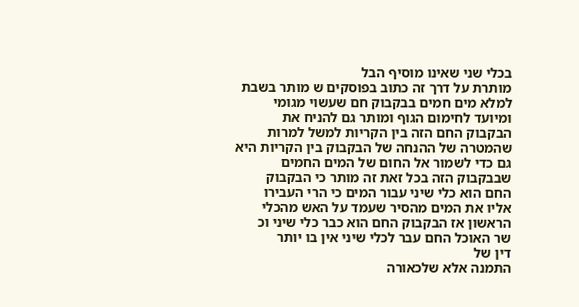בכלי שני שאינו מוסיף הבל
מותרת על דרך זה כתוב בפוסקים ש מותר בשבת
למלא מים חמים בבקבוק חם שעשוי מגומי
ומיועד לחימום הגוף ומותר גם להניח את
הבקבוק החם הזה בין הקריות למשל למרות
שהמטרה של ההנחה של הבקבוק בין הקריות היא
גם כדי לשמור אל החום של המים החמים
שבבקבוק הזה בכל זאת זה מותר כי הבקבוק
החם הוא כלי שיני עבור המים כי הרי העבירו
אליו את המים מהסיר שעמד על האש מהכלי
הראשון אז הבקבוק החם הוא כבר כלי שיני וכ
שר האוכל החם עבר לכלי שיני אין בו יותר
דין של
התמנה אלא שלכאורה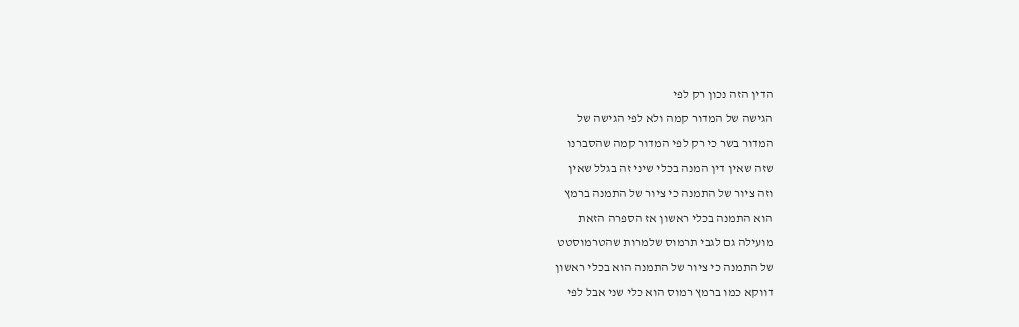הדין הזה נכון רק לפי
הגישה של המדור קמה ולא לפי הגישה של
המדור בשר כי רק לפי המדור קמה שהסברנו
שזה שאין דין המנה בכלי שיני זה בגלל שאין
וזה ציור של התמנה כי ציור של התמנה ברמץ
הוא התמנה בכלי ראשון אז הספרה הזאת
מועילה גם לגבי תרמוס שלמרות שהטרמוסטט
של התמנה כי ציור של התמנה הוא בכלי ראשון
דווקא כמו ברמץ רמוס הוא כלי שני אבל לפי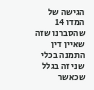הגישה של המדו 14 שהסברנו שזה שאיין דין
התמנה בכלי שני זה בגלל שכאשר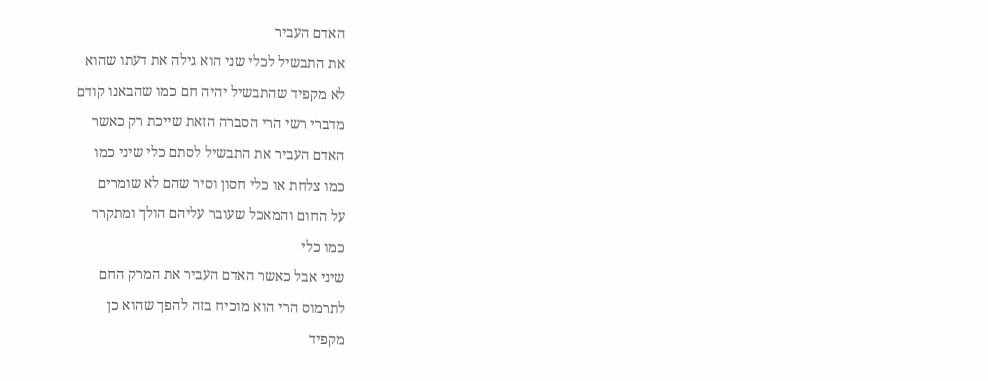האדם העביר
את התבשיל לכלי שני הוא גילה את דעתו שהוא
לא מקפיד שהתבשיל יהיה חם כמו שהבאנו קודם
מדברי רשי הרי הסברה הזאת שייכת רק כאשר
האדם העביר את התבשיל לסתם כלי שיני כמו
כמו צלחת או כלי חסון וסיר שהם לא שומרים
על החום והמאכל שעובר עליהם הולך ומתקרר
כמו כלי
שיני אבל כאשר האדם העביר את המרק החם
לתרמוס הרי הוא מוכיח בזה להפך שהוא כן
מקפיד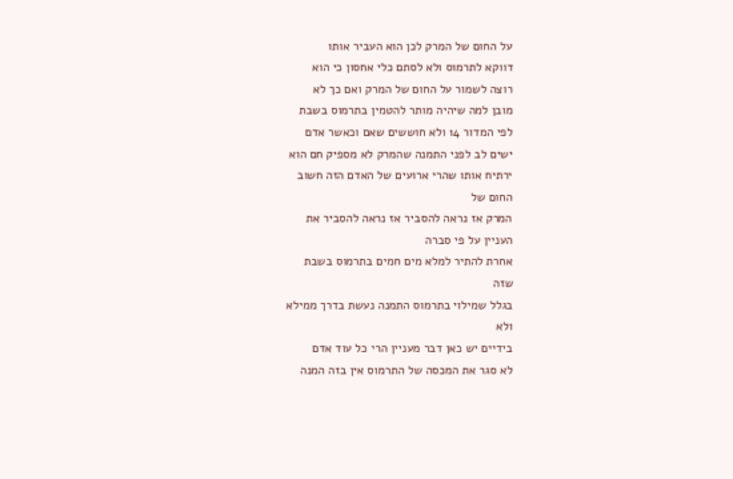על החום של המרק לכן הוא העביר אותו
דווקא לתרמוס ולא לסתם כלי אחסון כי הוא
רוצה לשמור על החום של המרק ואם כך לא
מובן למה שיהיה מותר להטמין בתרמוס בשבת
לפי המדור 14 ולא חוששים שאם וכאשר אדם
ישים לב לפני התמנה שהמרק לא מספיק חם הוא
ירתיח אותו שהרי ארועים של האדם הזה חשוב
החום של
המרק אז נראה להסביר אז נראה להסביר את
העניין על פי סברה
אחרת להתיר למלא מים חמים בתרמוס בשבת
שזה
בגלל שמילוי בתרמוס התמנה נעשת בדרך ממילא
ולא
בידיים יש כאן דבר מעניין הרי כל עוד אדם
לא סגר את המכסה של התרמוס אין בזה המנה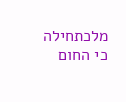מלכתחילה כי החום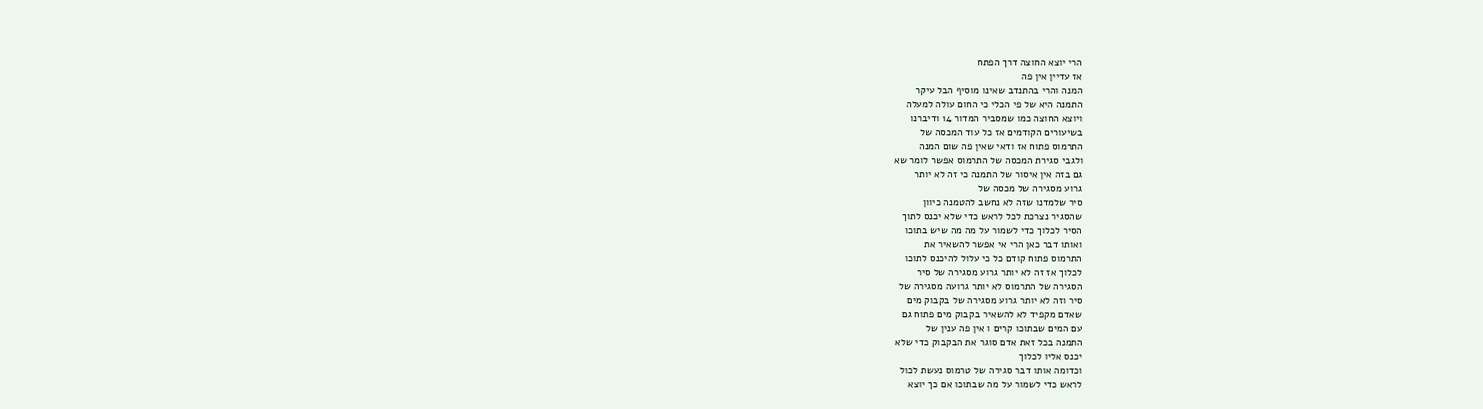הרי יוצא החוצה דרך הפתח
אז עדיין אין פה
המנה והרי בהתנדב שאינו מוסיף הבל עיקר
התמנה היא של פי הכלי כי החום עולה למעלה
ויוצא החוצה כמו שמסביר המדור 14 ודיברנו
בשיעורים הקודמים אז כל עוד המכסה של
התרמוס פתוח אז ודאי שאין פה שום המנה
ולגבי סגירת המכסה של התרמוס אפשר לומר שא
גם בזה אין איסור של התמנה כי זה לא יותר
גרוע מסגירה של מכסה של
סיר שלמדנו שזה לא נחשב להטמנה כיוון
שהסגיר נצרכת לכל לראש כדי שלא יכנס לתוך
הסיר לכלוך כדי לשמור על מה מה שיש בתוכו
ואותו דבר כאן הרי אי אפשר להשאיר את
התרמוס פתוח קודם כל כי עלול להיכנס לתוכו
לכלוך אז זה לא יותר גרוע מסגירה של סיר
הסגירה של התרמוס לא יותר גרועה מסגירה של
סיר וזה לא יותר גרוע מסגירה של בקבוק מים
שאדם מקפיד לא להשאיר בקבוק מים פתוח גם
עם המים שבתוכו קרים ו אין פה ענין של
התמנה בכל זאת אדם סוגר את הבקבוק כדי שלא
יכנס אליו לכלוך
וכדומה אותו דבר סגירה של טרמוס נעשת לכול
לראש כדי לשמור על מה שבתוכו אם כך יוצא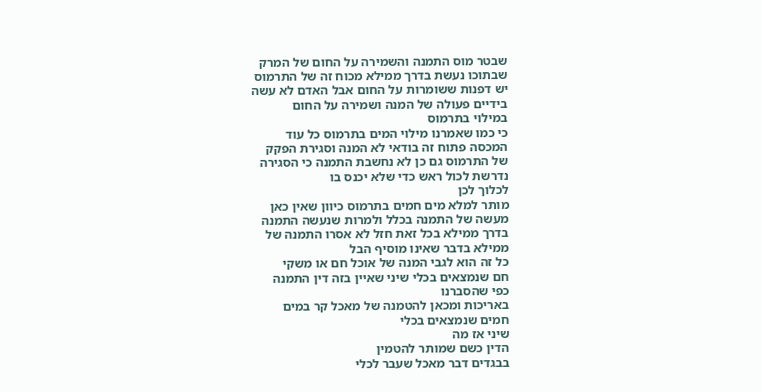שבטר מוס התמנה והשמירה על החום של המרק
שבתוכו נעשת בדרך ממילא מכוח זה של התרמוס
יש דפנות ששומרות על החום אבל האדם לא עשה
בידיים פעולה של המנה ושמירה על החום
במילוי בתרמוס
כי כמו שאמרנו מילוי המים בתרמוס כל עוד
המכסה פתוח זה בודאי לא המנה וסגירת הפקק
של התרמוס גם כן לא נחשבת התמנה כי הסגירה
נדרשת לכול ראש כדי שלא יכנס בו
לכלוך לכן
מותר למלא מים חמים בתרמוס כיוון שאין כאן
מעשה של התמנה בכלל ולמרות שנעשה התמנה
בדרך ממילא בכל זאת חזל לא אסרו התמנה של
ממילא בדבר שאינו מוסיף הבל
כל זה הוא לגבי המנה של אוכל חם או משקי
חם שנמצאים בכלי שיני שאיין בזה דין התמנה
כפי שהסברנו
באריכות ומכאן להטמנה של מאכל קר במים
חמים שנמצאים בכלי
שיני אז מה
הדין כשם שמותר להטמין
בבגדים דבר מאכל שעבר לכלי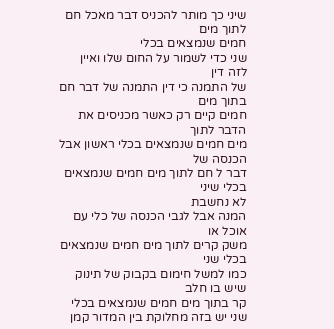שיני כך מותר להכניס דבר מאכל חם לתוך מים
חמים שנמצאים בכלי
שני כדי לשמור על החום שלו ואיין לזה דין
של התמנה כי דין התמנה של דבר חם בתוך מים
חמים קיים רק כאשר מכניסים את הדבר לתוך
מים חמים שנמצאים בכלי ראשון אבל הכנסה של
דבר ל חם לתוך מים חמים שנמצאים בכלי שיני
לא נחשבת
המנה אבל לגבי הכנסה של כלי עם אוכל או
משק קרים לתוך מים חמים שנמצאים בכלי שני
כמו למשל חימום בקבוק של תינוק שיש בו חלב
קר בתוך מים חמים שנמצאים בכלי
שני יש בזה מחלוקת בין המדור קמן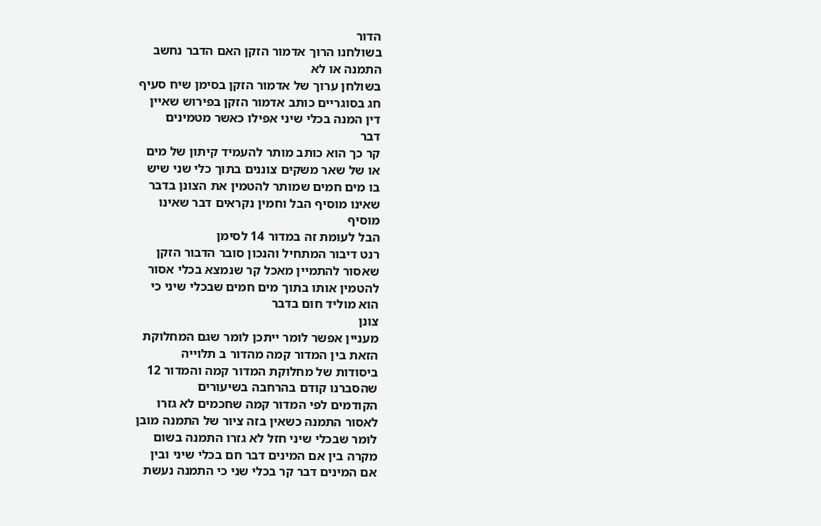הדור
בשולחנו הרוך אדמור הזקן האם הדבר נחשב
התמנה או לא
בשולחן ערוך של אדמור הזקן בסימן שיח סעיף
חג בסוגריים כותב אדמור הזקן בפירוש שאיין
דין המנה בכלי שיני אפילו כאשר מטמינים
דבר
קר כך הוא כותב מותר להעמיד קיתון של מים
או של שאר משקים צוננים בתוך כלי שני שיש
בו מים חמים שמותר להטמין את הצונן בדבר
שאינו מוסיף הבל וחמין נקראים דבר שאינו
מוסיף
הבל לעומת זה במדור 14 לסימן
רנט דיבור המתחיל והנכון סובר הדבור הזקן
שאסור להתמיין מאכל קר שנמצא בכלי אסור
להטמין אותו בתוך מים חמים שבכלי שיני כי
הוא מוליד חום בדבר
צונן
מעניין אפשר לומר ייתכן לומר שגם המחלוקת
הזאת בין המדור קמה מהדור ב תלוייה
ביסודות של מחלוקת המדור קמה והמדור 12
שהסברנו קודם בהרחבה בשיעורים
הקודמים לפי המדור קמה שחכמים לא גזרו
לאסור התמנה כשאין בזה ציור של התמנה מובן
לומר שבכלי שיני חזל לא גזרו התמנה בשום
מקרה בין אם המינים דבר חם בכלי שיני ובין
אם המינים דבר קר בכלי שני כי התמנה נעשת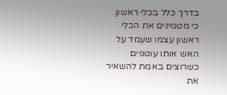בדרך כלל בכלי ראשון
כי מטמינים את הכלי ראשון עצמו שעמד על
האש אותו עוטפים כשרוצים באמת להשאיר את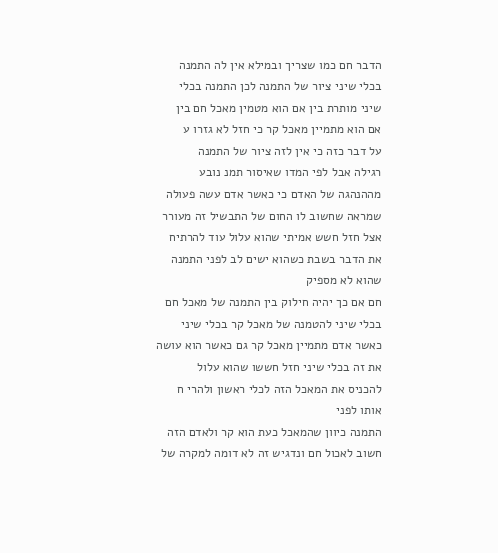הדבר חם כמו שצריך ובמילא אין לה התמנה
בכלי שיני ציור של התמנה לכן התמנה בכלי
שיני מותרת בין אם הוא מטמין מאכל חם בין
אם הוא מתמיין מאכל קר כי חזל לא גזרו ע
על דבר כזה כי אין לזה ציור של התמנה
רגילה אבל לפי המדו שאיסור תמנ נובע
מההנהגה של האדם כי כאשר אדם עשה פעולה
שמראה שחשוב לו החום של התבשיל זה מעורר
אצל חזל חשש אמיתי שהוא עלול עוד להרתיח
את הדבר בשבת כשהוא ישים לב לפני התמנה
שהוא לא מספיק
חם אם כך יהיה חילוק בין התמנה של מאכל חם
בכלי שיני להטמנה של מאכל קר בכלי שיני
כאשר אדם מתמיין מאכל קר גם כאשר הוא עושה
את זה בכלי שיני חזל חששו שהוא עלול
להכניס את המאכל הזה לכלי ראשון ולהרי ח
אותו לפני
התמנה כיוון שהמאכל כעת הוא קר ולאדם הזה
חשוב לאכול חם ונדגיש זה לא דומה למקרה של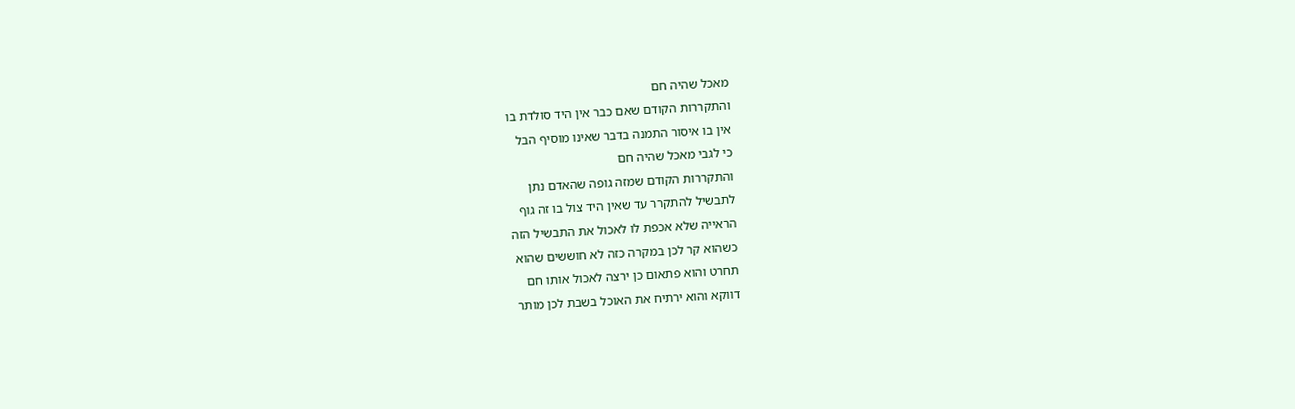מאכל שהיה חם
והתקררות הקודם שאם כבר אין היד סולדת בו
אין בו איסור התמנה בדבר שאינו מוסיף הבל
כי לגבי מאכל שהיה חם
והתקררות הקודם שמזה גופה שהאדם נתן
לתבשיל להתקרר עד שאין היד צול בו זה גוף
הראייה שלא אכפת לו לאכול את התבשיל הזה
כשהוא קר לכן במקרה כזה לא חוששים שהוא
תחרט והוא פתאום כן ירצה לאכול אותו חם
דווקא והוא ירתיח את האוכל בשבת לכן מותר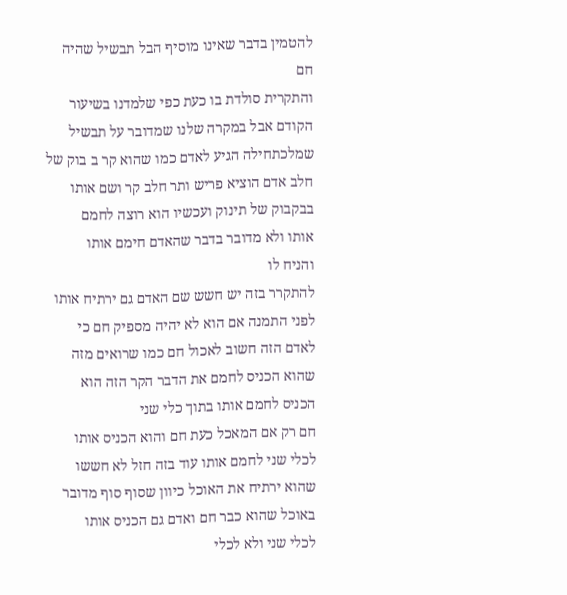להטמין בדבר שאינו מוסיף הבל תבשיל שהיה
חם
והתקרית סולדת בו כעת כפי שלמדנו בשיעור
הקודם אבל במקרה שלנו שמדובר על תבשיל
שמלכתחילה הגיע לאדם כמו שהוא קר ב בוק של
חלב אדם הוציא פריש ותר חלב קר ושם אותו
בבקבוק של תינוק ועכשיו הוא רוצה לחמם
אותו ולא מדובר בדבר שהאדם חימם אותו
והניח לו
להתקרר בזה יש חשש שם האדם גם ירתיח אותו
לפני התמנה אם הוא לא יהיה מספיק חם כי
לאדם הזה חשוב לאכול חם כמו שרואים מזה
שהוא הכניס לחמם את הדבר הקר הזה הוא
הכניס לחמם אותו בתוך כלי שני
חם רק אם המאכל כעת חם והוא הכניס אותו
לכלי שני לחמם אותו עוד בזה חזל לא חששו
שהוא ירתיח את האוכל כיוון שסוף סוף מדובר
באוכל שהוא כבר חם ואדם גם הכניס אותו
לכלי שני ולא לכלי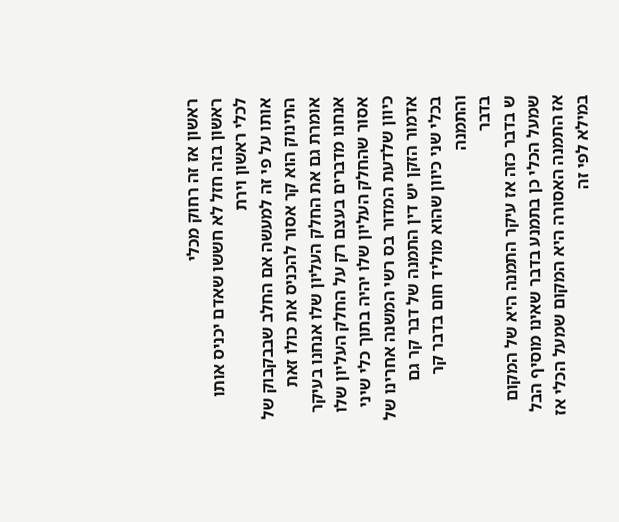ראשון אז זה רחוק מכלי
ראשון בזה חזל לא חששו שאדם יכניס אותו
לכלי ראשון וירת
אותו על פי זה למעשה אם החלב שבבקבוק של
התינוק הוא קר אסור להכניס את כולו זאת
אומרת גם את החלק העליון שלו אנחנו בעיקר
אנחנו מדברים בעצם רק על החלק העליון שלו
אסור שהחלק העליון שלו יהיה בתוך כלי שיני
כיוון שלדעת המדור בס רשי המשנה אחרינו של
אדמור הזקן יש דין התמנה של דבר קר גם
בכלי שני כיוון שהוא מוליד חום בדבר קר
והתמנה
בדבר
ש בדבר כזה אז עיקר התמנה היא של המקום
שמעל הכלי כן בתמנע בדבר שאינו מוסיף הבל
אז התמנה האסורה היא המקום שמעל הכלי אז
במילא לפי זה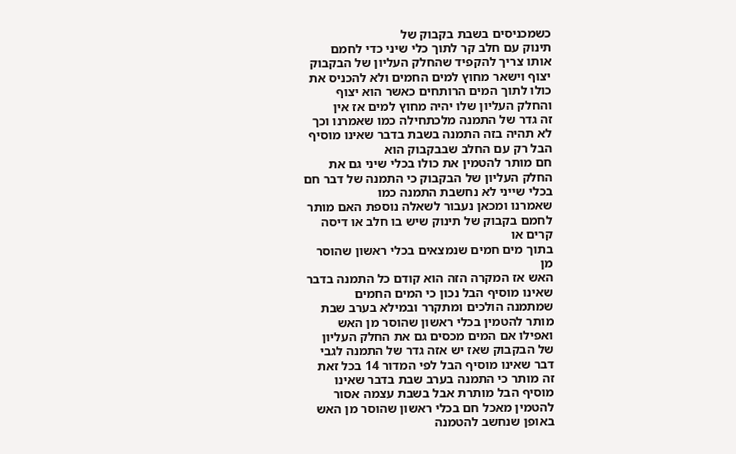כשמכניסים בשבת בקבוק של
תינוק עם חלב קר לתוך כלי שיני כדי לחמם
אותו צריך להקפיד שהחלק העליון של הבקבוק
יצוף וישאר מחוץ למים החמים ולא להכניס את
כולו לתוך המים הרותחים כאשר הוא יצוף
והחלק העליון שלו יהיה מחוץ למים אז אין
זה גדר של התמנה מלכתחילה כמו שאמרנו וכך
לא תהיה בזה התמנה בשבת בדבר שאינו מוסיף
הבל רק עם החלב שבבקבוק הוא
חם מותר להטמין את כולו בכלי שיני גם את
החלק העליון של הבקבוק כי התמנה של דבר חם
בכלי שייני לא נחשבת התמנה כמו
שאמרנו ומכאן נעבור לשאלה נוספת האם מותר
לחמם בקבוק של תינוק שיש בו חלב או דיסה
קרים או
בתוך מים חמים שנמצאים בכלי ראשון שהוסר
מן
האש אז המקרה הזה הוא קודם כל התמנה בדבר
שאינו מוסיף הבל נכון כי המים החמים
שמתמנה הולכים ומתקרר ובמילא בערב שבת
מותר להטמין בכלי ראשון שהוסר מן האש
ואפילו אם המים מכסים גם את החלק העליון
של הבקבוק שאז יש אזה גדר של התמנה לגבי
דבר שאינו מוסיף הבל לפי המדור 14 בכל זאת
זה מותר כי התמנה בערב שבת בדבר שאינו
מוסיף הבל מותרת אבל בשבת עצמה אסור
להטמין מאכל חם בכלי ראשון שהוסר מן האש
באופן שנחשב להטמנה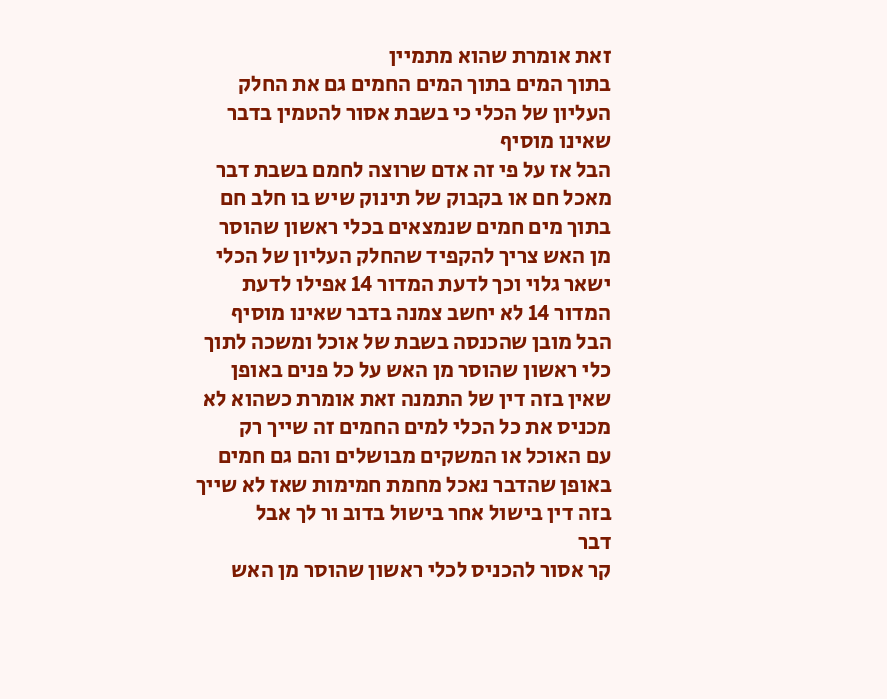זאת אומרת שהוא מתמיין
בתוך המים בתוך המים החמים גם את החלק
העליון של הכלי כי בשבת אסור להטמין בדבר
שאינו מוסיף
הבל אז על פי זה אדם שרוצה לחמם בשבת דבר
מאכל חם או בקבוק של תינוק שיש בו חלב חם
בתוך מים חמים שנמצאים בכלי ראשון שהוסר
מן האש צריך להקפיד שהחלק העליון של הכלי
ישאר גלוי וכך לדעת המדור 14 אפילו לדעת
המדור 14 לא יחשב צמנה בדבר שאינו מוסיף
הבל מובן שהכנסה בשבת של אוכל ומשכה לתוך
כלי ראשון שהוסר מן האש על כל פנים באופן
שאין בזה דין של התמנה זאת אומרת כשהוא לא
מכניס את כל הכלי למים החמים זה שייך רק
עם האוכל או המשקים מבושלים והם גם חמים
באופן שהדבר נאכל מחמת חמימות שאז לא שייך
בזה דין בישול אחר בישול בדוב ור לך אבל
דבר
קר אסור להכניס לכלי ראשון שהוסר מן האש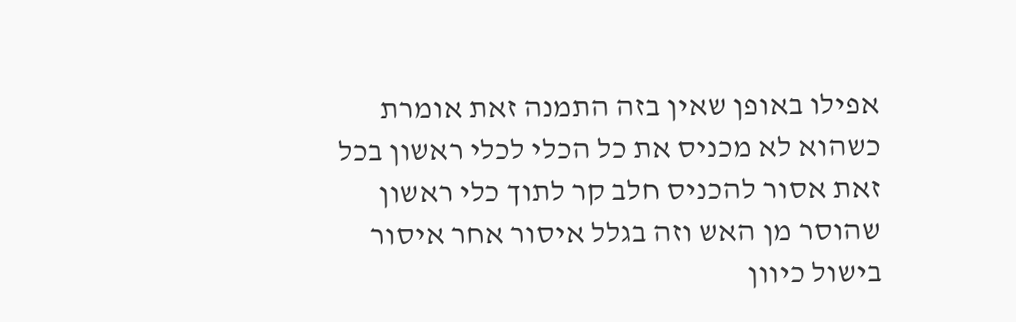אפילו באופן שאין בזה התמנה זאת אומרת
כשהוא לא מכניס את כל הכלי לכלי ראשון בכל
זאת אסור להכניס חלב קר לתוך כלי ראשון
שהוסר מן האש וזה בגלל איסור אחר איסור
בישול כיוון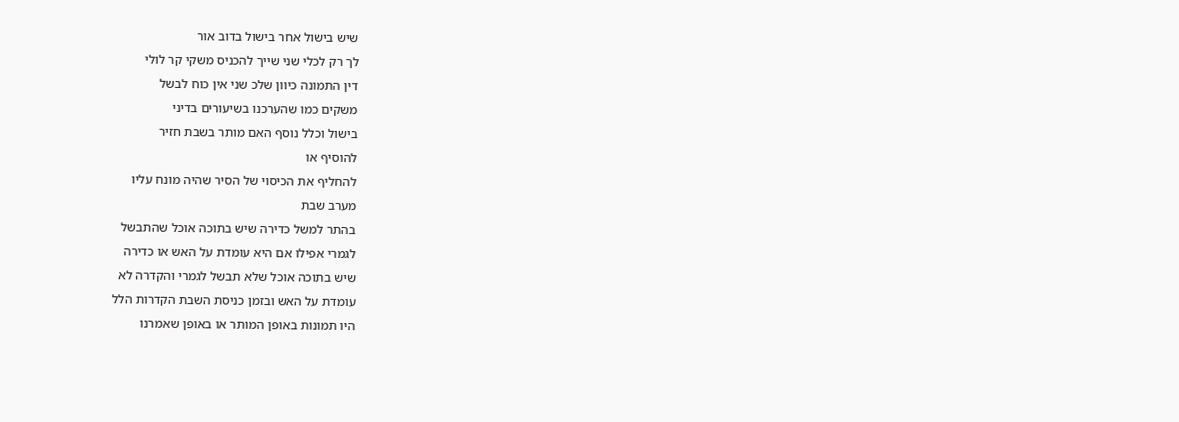שיש בישול אחר בישול בדוב אור
לך רק לכלי שני שייך להכניס משקי קר לולי
דין התמונה כיוון שלכ שני אין כוח לבשל
משקים כמו שהערכנו בשיעורים בדיני
בישול וכלל נוסף האם מותר בשבת חזיר
להוסיף או
להחליף את הכיסוי של הסיר שהיה מונח עליו
מערב שבת
בהתר למשל כדירה שיש בתוכה אוכל שהתבשל
לגמרי אפילו אם היא עומדת על האש או כדירה
שיש בתוכה אוכל שלא תבשל לגמרי והקדרה לא
עומדת על האש ובזמן כניסת השבת הקדרות הלל
היו תמונות באופן המותר או באופן שאמרנו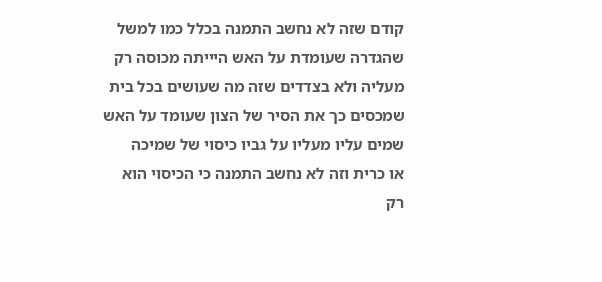קודם שזה לא נחשב התמנה בכלל כמו למשל
שהגדרה שעומדת על האש היייתה מכוסה רק
מעליה ולא בצדדים שזה מה שעושים בכל בית
שמכסים כך את הסיר של הצון שעומד על האש
שמים עליו מעליו על גביו כיסוי של שמיכה
או כרית וזה לא נחשב התמנה כי הכיסוי הוא
רק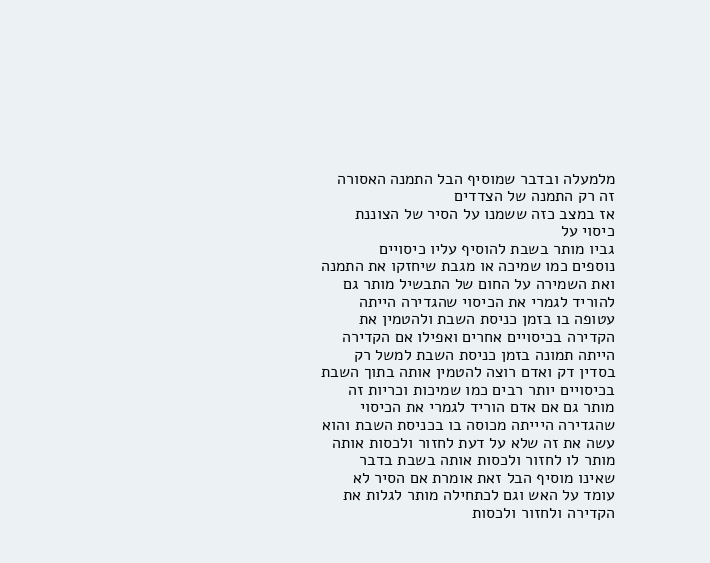מלמעלה ובדבר שמוסיף הבל התמנה האסורה
זה רק התמנה של הצדדים
אז במצב כזה ששמנו על הסיר של הצוננת
כיסוי על
גביו מותר בשבת להוסיף עליו כיסויים
נוספים כמו שמיכה או מגבת שיחזקו את התמנה
ואת השמירה על החום של התבשיל מותר גם
להוריד לגמרי את הכיסוי שהגדירה הייתה
עטופה בו בזמן כניסת השבת ולהטמין את
הקדירה בכיסויים אחרים ואפילו אם הקדירה
הייתה תמונה בזמן כניסת השבת למשל רק
בסדין דק ואדם רוצה להטמין אותה בתוך השבת
בכיסויים יותר רבים כמו שמיכות וכריות זה
מותר גם אם אדם הוריד לגמרי את הכיסוי
שהגדירה היייתה מכוסה בו בכניסת השבת והוא
עשה את זה שלא על דעת לחזור ולכסות אותה
מותר לו לחזור ולכסות אותה בשבת בדבר
שאינו מוסיף הבל זאת אומרת אם הסיר לא
עומד על האש וגם לכתחילה מותר לגלות את
הקדירה ולחזור ולכסות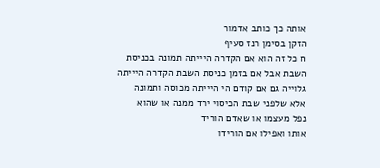אותה כך כותב אדמור
הזקן בסימן רנז סעיף
ח כל זה הוא אם הקדרה היייתה תמונה בכניסת
השבת אבל אם בזמן כניסת השבת הקדרה היייתה
גלוייה גם אם קודם הי היייתה מכוסה ותמונה
אלא שלפני שבת הכיסוי ירד ממנה או שהוא
נפל מעצמו או שאדם הוריד
אותו ואפילו אם הורידו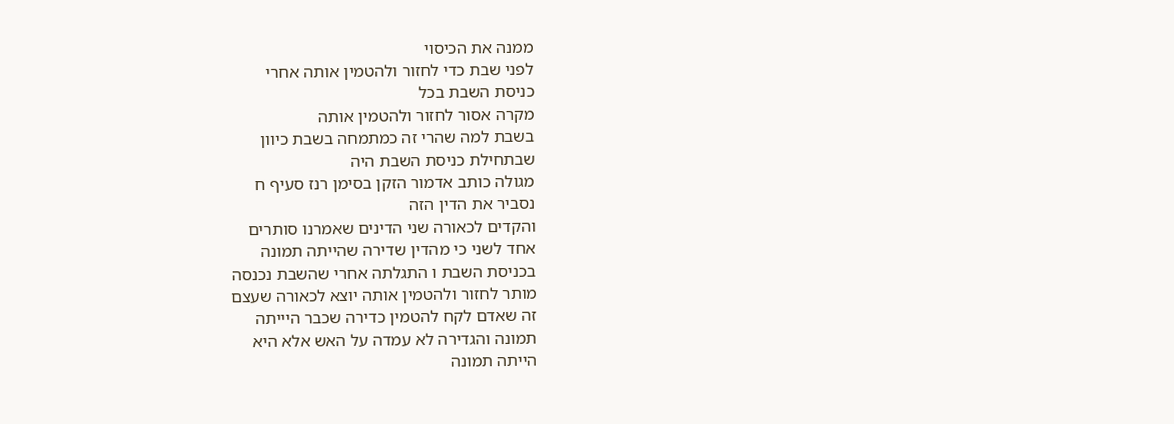ממנה את הכיסוי
לפני שבת כדי לחזור ולהטמין אותה אחרי
כניסת השבת בכל
מקרה אסור לחזור ולהטמין אותה
בשבת למה שהרי זה כמתמחה בשבת כיוון
שבתחילת כניסת השבת היה
מגולה כותב אדמור הזקן בסימן רנז סעיף ח
נסביר את הדין הזה
והקדים לכאורה שני הדינים שאמרנו סותרים
אחד לשני כי מהדין שדירה שהייתה תמונה
בכניסת השבת ו התגלתה אחרי שהשבת נכנסה
מותר לחזור ולהטמין אותה יוצא לכאורה שעצם
זה שאדם לקח להטמין כדירה שכבר היייתה
תמונה והגדירה לא עמדה על האש אלא היא
הייתה תמונה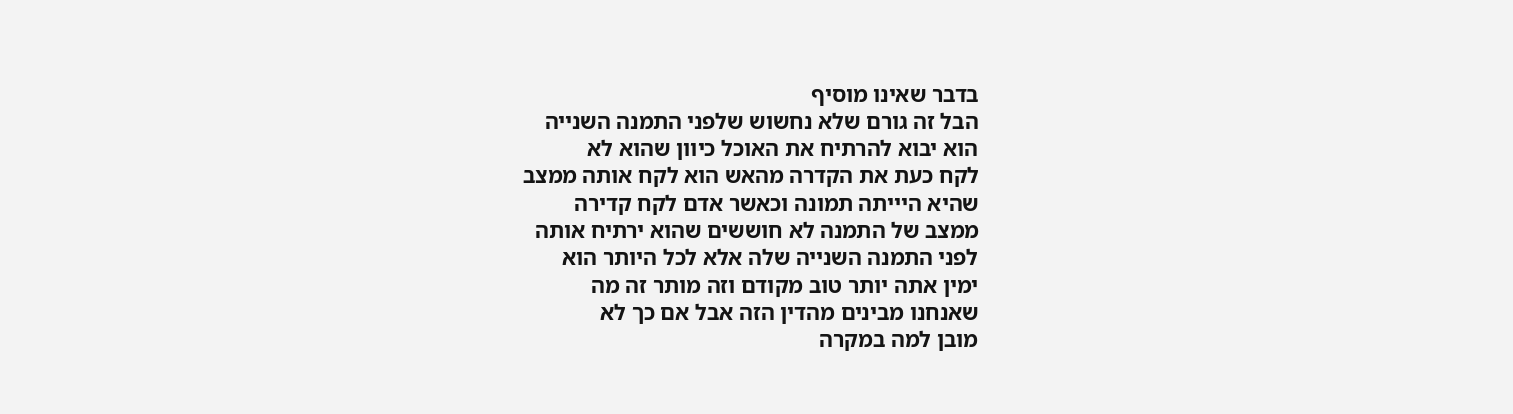בדבר שאינו מוסיף
הבל זה גורם שלא נחשוש שלפני התמנה השנייה
הוא יבוא להרתיח את האוכל כיוון שהוא לא
לקח כעת את הקדרה מהאש הוא לקח אותה ממצב
שהיא היייתה תמונה וכאשר אדם לקח קדירה
ממצב של התמנה לא חוששים שהוא ירתיח אותה
לפני התמנה השנייה שלה אלא לכל היותר הוא
ימין אתה יותר טוב מקודם וזה מותר זה מה
שאנחנו מבינים מהדין הזה אבל אם כך לא
מובן למה במקרה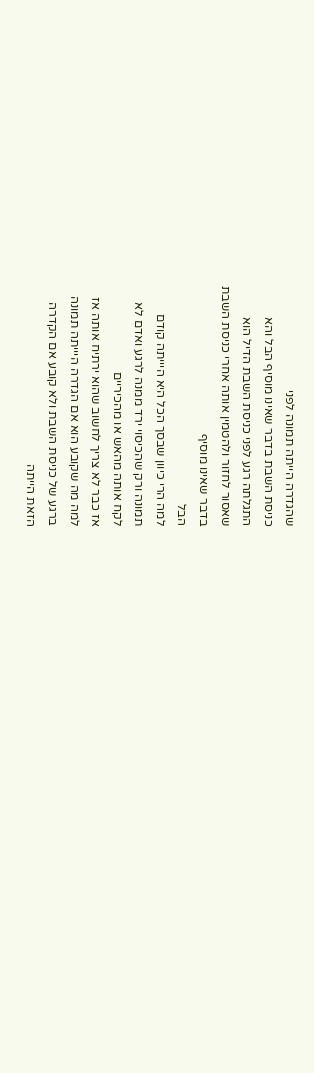שהגדרה הייתה תמונה לפני
כניסת השבת בדבר שאינו מוסיף הבל והא
התגלתה רגע לפני כניסת השבת הדיל הוא
שאסור לחזור ולהטמין אותה אחרי כניסת השבת
בדבר שאינו מוסיף
הבל
למה הרי כיוון שבסך הכל היא היייתה קודם
תמונה ורק שהכיסוי ירד ממנה לרגע ואדם לא
לקח אותה מהאש או מהכיריים
אז כבר לא צריך לחשוב שהוא ירתיח אותה אז
למה מה שקובע הוא אם הגדרה היייתה תמונה
ברגע של כניסת השבת ולא קובע אם הקדרה
הזאת הייתה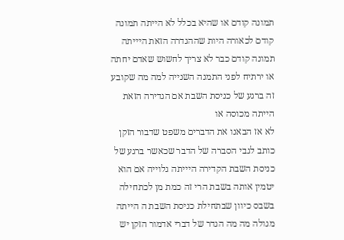תמונה קודם או שהיא בכלל לא הייתה תמונה
קודם לכאורה היות שההגדרה הזאת היייתה
תמונה קודם כבר לא צריך לחשוש שאדם יחתה
או ירתיח לפני התמנה השנייה למה מה שקובע
זה ברגע של כניסת השבת אם הגדירה הזאת
הייתה מכוסה או
לא אז הבאנו את הדברים משפט שדבור הזקן
כותב לגבי הסברה של הדבר שכאשר ברגע של
כניסת השבת הקדירה היייתה גלוייה אם הוא
יטמין אותה בשבת הרי זה כמת מן לכתחילה
בשבס כיוון שבתחילת כניסת השבת ה הייתה
מגולה מה מה הגדר של דברי אדמור הזקן יש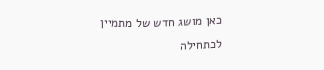כאן מושג חדש של מתמיין לכתחילה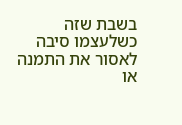בשבת שזה
כשלעצמו סיבה לאסור את התמנה או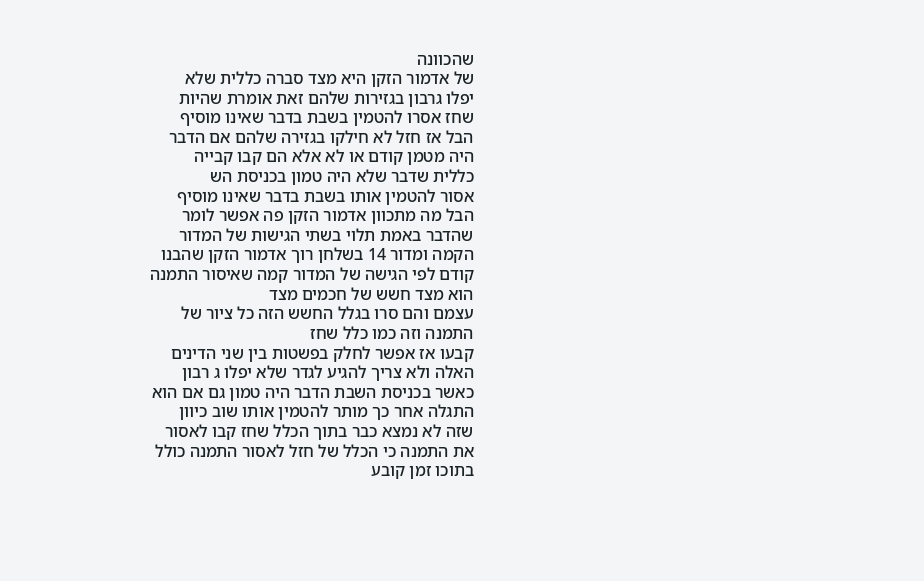שהכוונה
של אדמור הזקן היא מצד סברה כללית שלא
יפלו גרבון בגזירות שלהם זאת אומרת שהיות
שחז אסרו להטמין בשבת בדבר שאינו מוסיף
הבל אז חזל לא חילקו בגזירה שלהם אם הדבר
היה מטמן קודם או לא אלא הם קבו קבייה
כללית שדבר שלא היה טמון בכניסת הש
אסור להטמין אותו בשבת בדבר שאינו מוסיף
הבל מה מתכוון אדמור הזקן פה אפשר לומר
שהדבר באמת תלוי בשתי הגישות של המדור
הקמה ומדור 14 בשלחן רוך אדמור הזקן שהבנו
קודם לפי הגישה של המדור קמה שאיסור התמנה
הוא מצד חשש של חכמים מצד
עצמם והם סרו בגלל החשש הזה כל ציור של
התמנה וזה כמו כלל שחז
קבעו אז אפשר לחלק בפשטות בין שני הדינים
האלה ולא צריך להגיע לגדר שלא יפלו ג רבון
כאשר בכניסת השבת הדבר היה טמון גם אם הוא
התגלה אחר כך מותר להטמין אותו שוב כיוון
שזה לא נמצא כבר בתוך הכלל שחז קבו לאסור
את התמנה כי הכלל של חזל לאסור התמנה כולל
בתוכו זמן קובע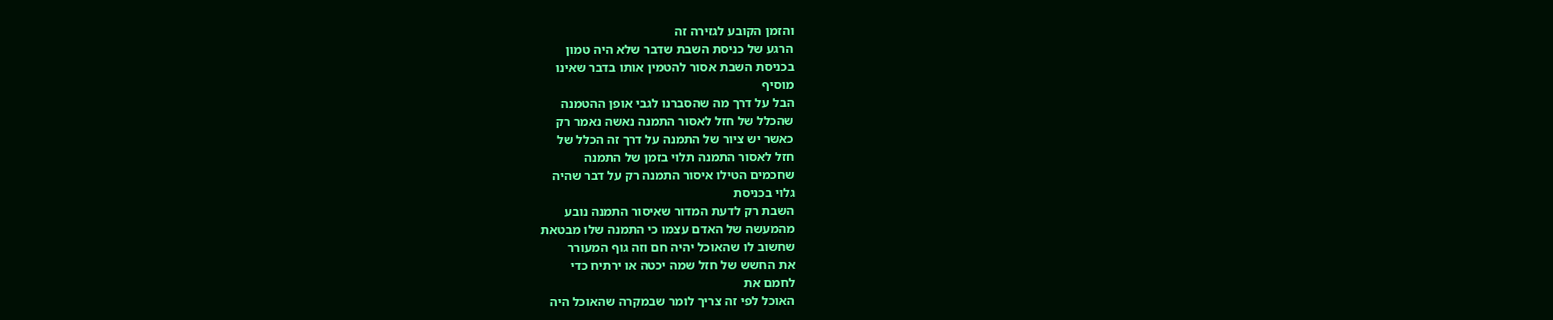והזמן הקובע לגזירה זה
הרגע של כניסת השבת שדבר שלא היה טמון
בכניסת השבת אסור להטמין אותו בדבר שאינו
מוסיף
הבל על דרך מה שהסברנו לגבי אופן ההטמנה
שהכלל של חזל לאסור התמנה נאשה נאמר רק
כאשר יש ציור של התמנה על דרך זה הכלל של
חזל לאסור התמנה תלוי בזמן של התמנה
שחכמים הטילו איסור התמנה רק על דבר שהיה
גלוי בכניסת
השבת רק לדעת המדור שאיסור התמנה נובע
מהמעשה של האדם עצמו כי התמנה שלו מבטאת
שחשוב לו שהאוכל יהיה חם וזה גוף המעורר
את החשש של חזל שמה יכטה או ירתיח כדי
לחמם את
האוכל לפי זה צריך לומר שבמקרה שהאוכל היה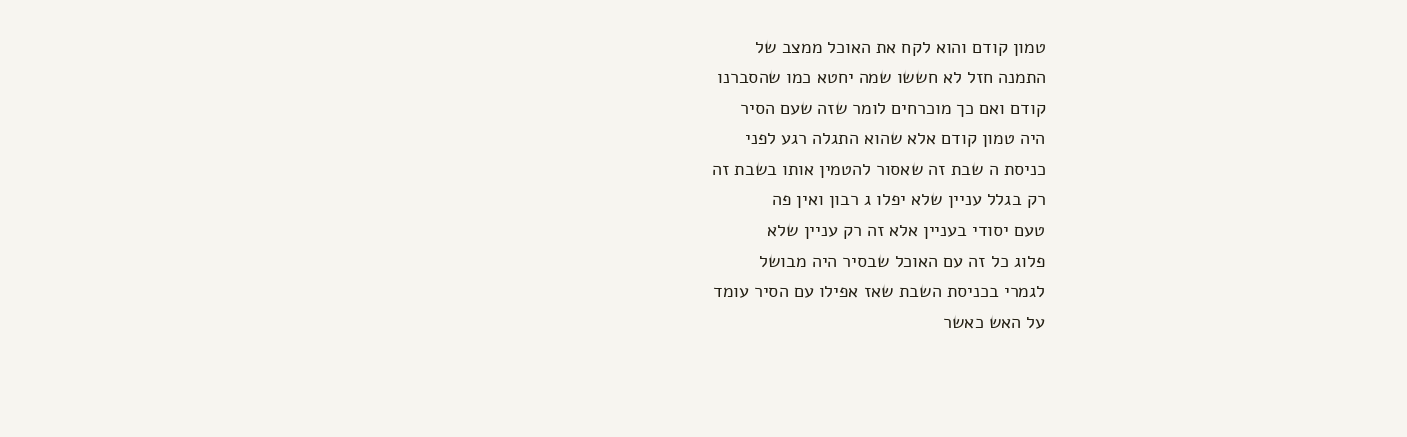טמון קודם והוא לקח את האוכל ממצב של
התמנה חזל לא חששו שמה יחטא כמו שהסברנו
קודם ואם כך מוכרחים לומר שזה שעם הסיר
היה טמון קודם אלא שהוא התגלה רגע לפני
כניסת ה שבת זה שאסור להטמין אותו בשבת זה
רק בגלל עניין שלא יפלו ג רבון ואין פה
טעם יסודי בעניין אלא זה רק עניין שלא
פלוג כל זה עם האוכל שבסיר היה מבושל
לגמרי בכניסת השבת שאז אפילו עם הסיר עומד
על האש כאשר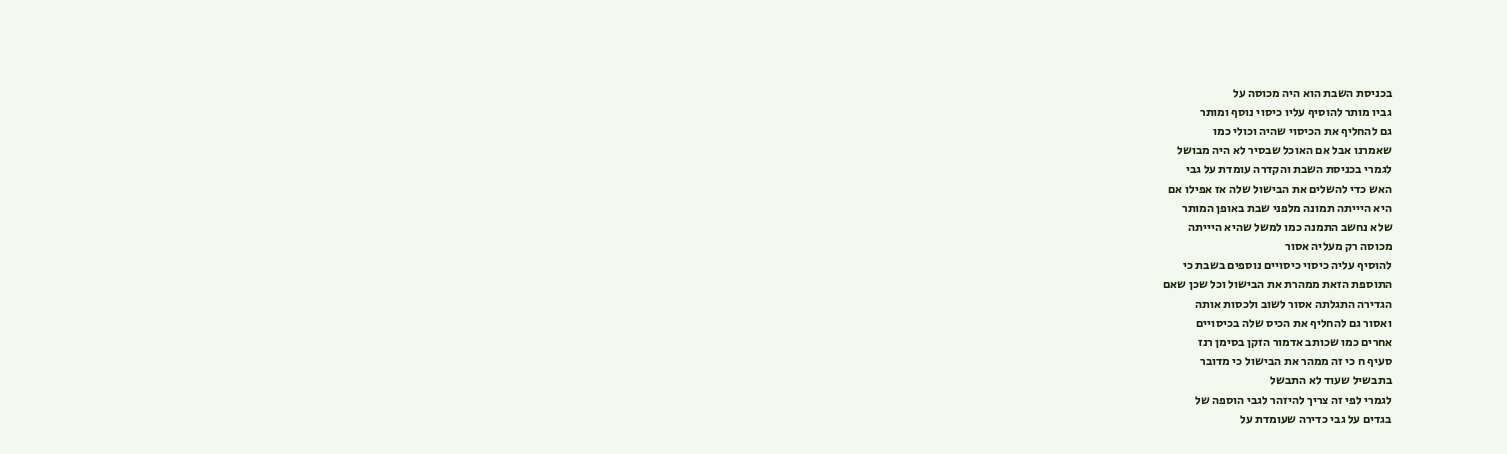בכניסת השבת הוא היה מכוסה על
גביו מותר להוסיף עליו כיסוי נוסף ומותר
גם להחליף את הכיסוי שהיה וכולי כמו
שאמרנו אבל אם האוכל שבסיר לא היה מבושל
לגמרי בכניסת השבת והקדרה עומדת על גבי
האש כדי להשלים את הבישול שלה אז אפילו אם
היא היייתה תמונה מלפני שבת באופן המותר
שלא נחשב התמנה כמו למשל שהיא היייתה
מכוסה רק מעליה אסור
להוסיף עליה כיסוי כיסויים נוספים בשבת כי
התוספת הזאת ממהרת את הבישול וכל שכן שאם
הגדירה התגלתה אסור לשוב ולכסות אותה
ואסור גם להחליף את הכיס שלה בכיסויים
אחרים כמו שכותב אדמור הזקן בסימן רנז
סעיף ח כי זה ממהר את הבישול כי מדובר
בתבשיל שעוד לא התבשל
לגמרי לפי זה צריך להיזהר לגבי הוספה של
בגדים על גבי כדירה שעומדת על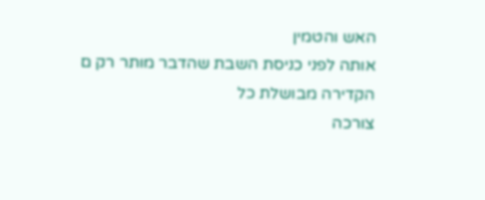האש והטמין
אותה לפני כניסת השבת שהדבר מותר רק ם
הקדירה מבושלת כל
צורכה